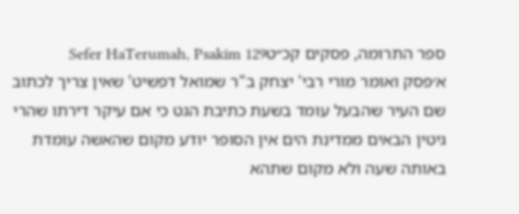ספר התרומה, פסקים קכ״טSefer HaTerumah, Psakim 129
א׳פסק ואומר מורי רבי' יצחק ב"ר שמואל דפשיט' שאין צריך לכתוב שם העיר שהבעל עומד בשעת כתיבת הגט כי אם עיקר דירתו שהרי גיטין הבאים ממדינת הים אין הסופר יודע מקום שהאשה עומדת באותה שעה ולא מקום שתהא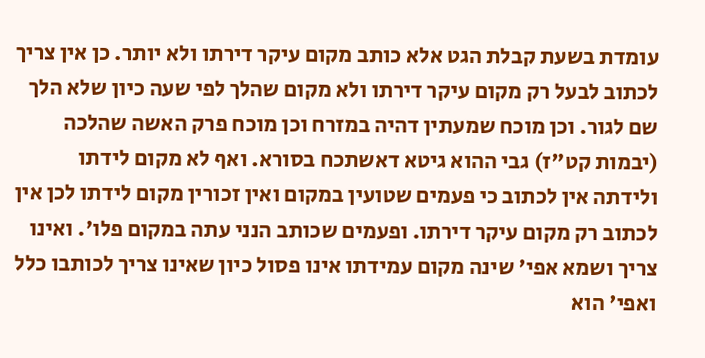עומדת בשעת קבלת הגט אלא כותב מקום עיקר דירתו ולא יותר. כן אין צריך לכתוב לבעל רק מקום עיקר דירתו ולא מקום שהלך לפי שעה כיון שלא הלך שם לגור. וכן מוכח שמעתין דהיה במזרח וכן מוכח פרק האשה שהלכה (יבמות קט"ז) גבי ההוא גיטא דאשתכח בסורא. ואף לא מקום לידתו ולידתה אין לכתוב כי פעמים שטועין במקום ואין זכורין מקום לידתו לכן אין לכתוב רק מקום עיקר דירתו. ופעמים שכותב הנני עתה במקום פלו'. ואינו צריך ושמא אפי' שינה מקום עמידתו אינו פסול כיון שאינו צריך לכותבו כלל ואפי' הוא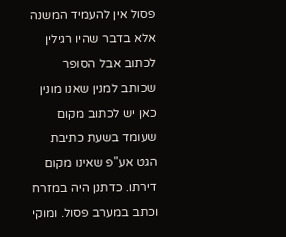פסול אין להעמיד המשנה אלא בדבר שהיו רגילין לכתוב אבל הסופר שכותב למנין שאנו מונין כאן יש לכתוב מקום שעומד בשעת כתיבת הגט אע"פ שאינו מקום דירתו. כדתנן היה במזרח וכתב במערב פסול. ומוקי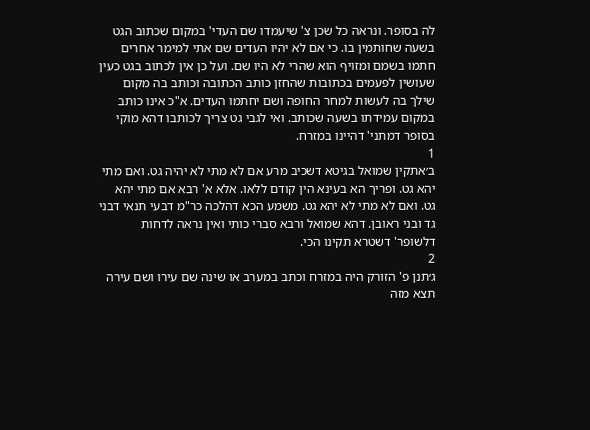לה בסופר. ונראה כל שכן צ' שיעמדו שם העדי' במקום שכתוב הגט בשעה שחותמין בו. כי אם לא יהיו העדים שם אתי למימר אחרים חתמו בשמם ומזויף הוא שהרי לא היו שם. ועל כן אין לכתוב בגט כעין שעושין לפעמים בכתובות שהחזן כותב הכתובה וכותב בה מקום שילך בה לעשות למחר החופה ושם יחתמו העדים. א"כ אינו כותב במקום עמידתו בשעה שכותב. ואי לגבי גט צריך לכותבו דהא מוקי בסופר דמתני' דהיינו במזרח.
1
ב׳אתקין שמואל בגיטא דשכיב מרע אם לא מתי לא יהיה גט. ואם מתי יהא גט. ופריך הא בעינא הין קודם ללאו. אלא א' רבא אם מתי יהא גט. ואם לא מתי לא יהא גט. משמע הכא דהלכה כר"מ דבעי תנאי דבני גד ובני ראובן. דהא שמואל ורבא סברי כותי ואין נראה לדחות דלשופר' דשטרא תקינו הכי.
2
ג׳תנן פ' הזורק היה במזרח וכתב במערב או שינה שם עירו ושם עירה תצא מזה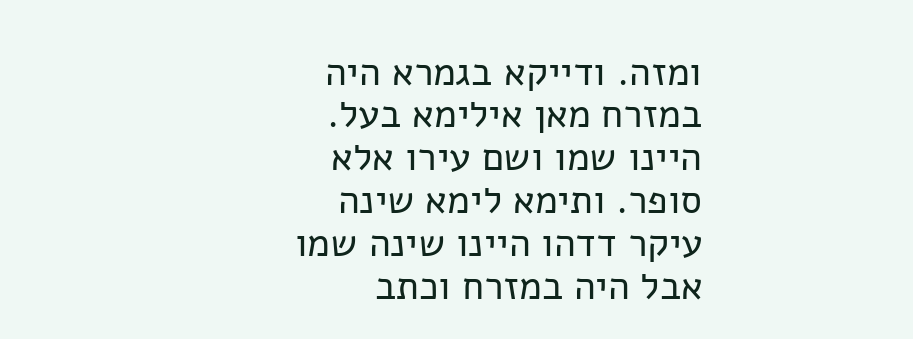ומזה. ודייקא בגמרא היה במזרח מאן אילימא בעל. היינו שמו ושם עירו אלא סופר. ותימא לימא שינה עיקר דדהו היינו שינה שמו אבל היה במזרח וכתב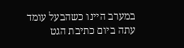במערב היינו כשהבעל עומד עתה ביום כתיבת הגט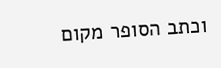וכתב הסופר מקום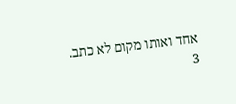אחד ואותו מקום לא כתב.
3